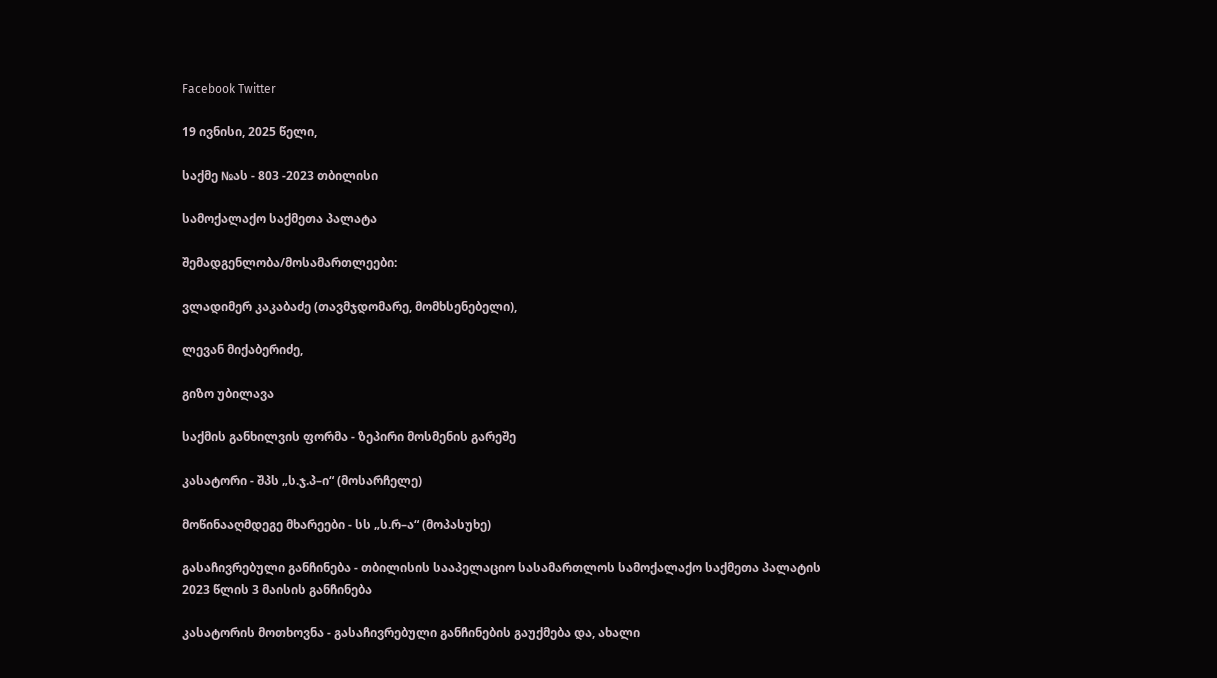Facebook Twitter

19 ივნისი, 2025 წელი,

საქმე №ას - 803 -2023 თბილისი

სამოქალაქო საქმეთა პალატა

შემადგენლობა/მოსამართლეები:

ვლადიმერ კაკაბაძე (თავმჯდომარე, მომხსენებელი),

ლევან მიქაბერიძე,

გიზო უბილავა

საქმის განხილვის ფორმა - ზეპირი მოსმენის გარეშე

კასატორი - შპს „ს.ჯ.პ–ი“ (მოსარჩელე)

მოწინააღმდეგე მხარეები - სს „ს.რ–ა“ (მოპასუხე)

გასაჩივრებული განჩინება - თბილისის სააპელაციო სასამართლოს სამოქალაქო საქმეთა პალატის 2023 წლის 3 მაისის განჩინება

კასატორის მოთხოვნა - გასაჩივრებული განჩინების გაუქმება და, ახალი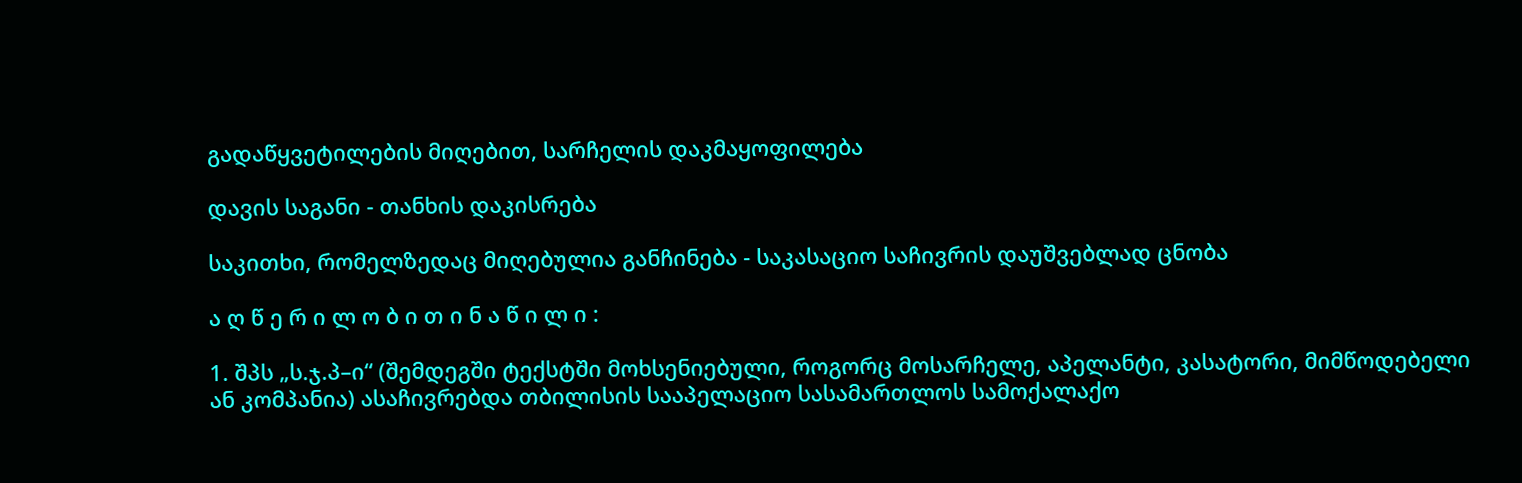გადაწყვეტილების მიღებით, სარჩელის დაკმაყოფილება

დავის საგანი - თანხის დაკისრება

საკითხი, რომელზედაც მიღებულია განჩინება - საკასაციო საჩივრის დაუშვებლად ცნობა

ა ღ წ ე რ ი ლ ო ბ ი თ ი ნ ა წ ი ლ ი :

1. შპს „ს.ჯ.პ–ი“ (შემდეგში ტექსტში მოხსენიებული, როგორც მოსარჩელე, აპელანტი, კასატორი, მიმწოდებელი ან კომპანია) ასაჩივრებდა თბილისის სააპელაციო სასამართლოს სამოქალაქო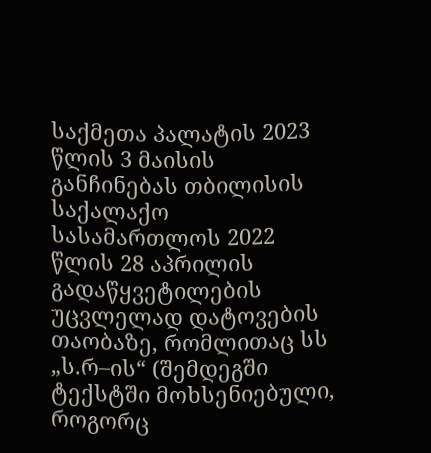საქმეთა პალატის 2023 წლის 3 მაისის განჩინებას თბილისის საქალაქო სასამართლოს 2022 წლის 28 აპრილის გადაწყვეტილების უცვლელად დატოვების თაობაზე, რომლითაც სს „ს.რ–ის“ (შემდეგში ტექსტში მოხსენიებული, როგორც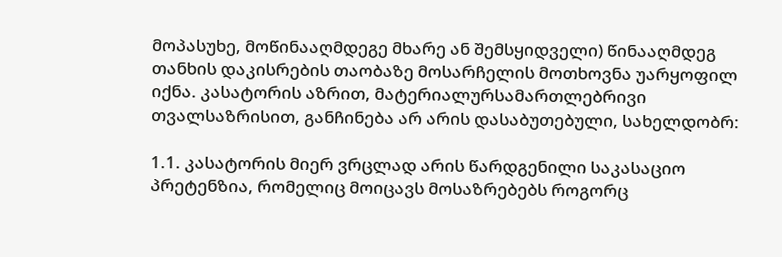მოპასუხე, მოწინააღმდეგე მხარე ან შემსყიდველი) წინააღმდეგ თანხის დაკისრების თაობაზე მოსარჩელის მოთხოვნა უარყოფილ იქნა. კასატორის აზრით, მატერიალურსამართლებრივი თვალსაზრისით, განჩინება არ არის დასაბუთებული, სახელდობრ:

1.1. კასატორის მიერ ვრცლად არის წარდგენილი საკასაციო პრეტენზია, რომელიც მოიცავს მოსაზრებებს როგორც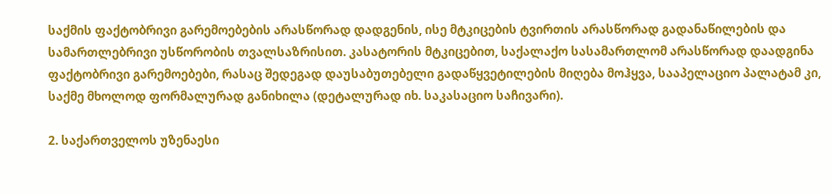საქმის ფაქტობრივი გარემოებების არასწორად დადგენის, ისე მტკიცების ტვირთის არასწორად გადანაწილების და სამართლებრივი უსწორობის თვალსაზრისით. კასატორის მტკიცებით, საქალაქო სასამართლომ არასწორად დაადგინა ფაქტობრივი გარემოებები, რასაც შედეგად დაუსაბუთებელი გადაწყვეტილების მიღება მოჰყვა, სააპელაციო პალატამ კი, საქმე მხოლოდ ფორმალურად განიხილა (დეტალურად იხ. საკასაციო საჩივარი).

2. საქართველოს უზენაესი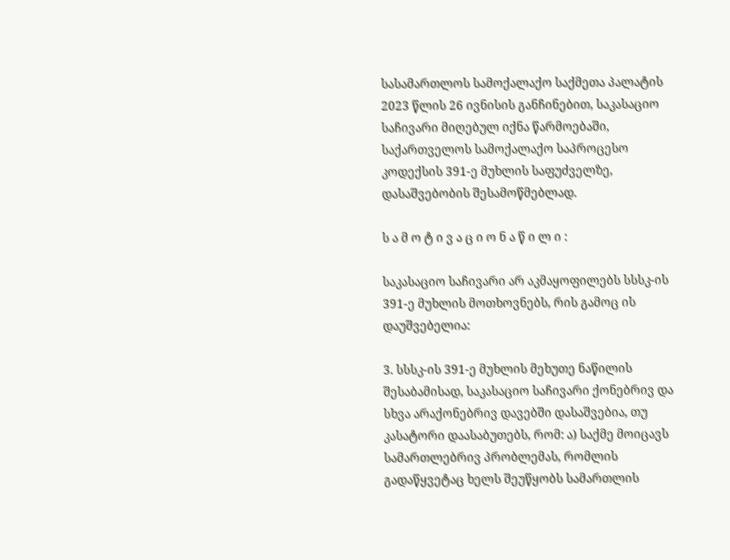სასამართლოს სამოქალაქო საქმეთა პალატის 2023 წლის 26 ივნისის განჩინებით, საკასაციო საჩივარი მიღებულ იქნა წარმოებაში, საქართველოს სამოქალაქო საპროცესო კოდექსის 391-ე მუხლის საფუძველზე, დასაშვებობის შესამოწმებლად.

ს ა მ ო ტ ი ვ ა ც ი ო ნ ა წ ი ლ ი :

საკასაციო საჩივარი არ აკმაყოფილებს სსსკ-ის 391-ე მუხლის მოთხოვნებს, რის გამოც ის დაუშვებელია:

3. სსსკ-ის 391-ე მუხლის მეხუთე ნაწილის შესაბამისად, საკასაციო საჩივარი ქონებრივ და სხვა არაქონებრივ დავებში დასაშვებია, თუ კასატორი დაასაბუთებს, რომ: ა) საქმე მოიცავს სამართლებრივ პრობლემას, რომლის გადაწყვეტაც ხელს შეუწყობს სამართლის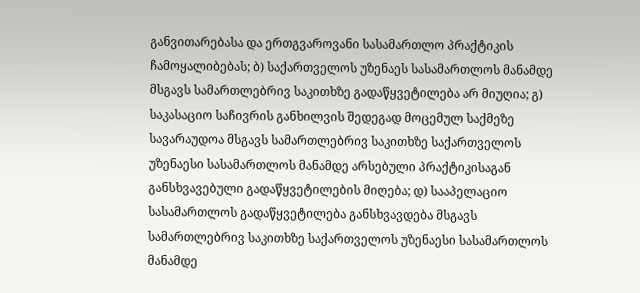განვითარებასა და ერთგვაროვანი სასამართლო პრაქტიკის ჩამოყალიბებას; ბ) საქართველოს უზენაეს სასამართლოს მანამდე მსგავს სამართლებრივ საკითხზე გადაწყვეტილება არ მიუღია; გ) საკასაციო საჩივრის განხილვის შედეგად მოცემულ საქმეზე სავარაუდოა მსგავს სამართლებრივ საკითხზე საქართველოს უზენაესი სასამართლოს მანამდე არსებული პრაქტიკისაგან განსხვავებული გადაწყვეტილების მიღება; დ) სააპელაციო სასამართლოს გადაწყვეტილება განსხვავდება მსგავს სამართლებრივ საკითხზე საქართველოს უზენაესი სასამართლოს მანამდე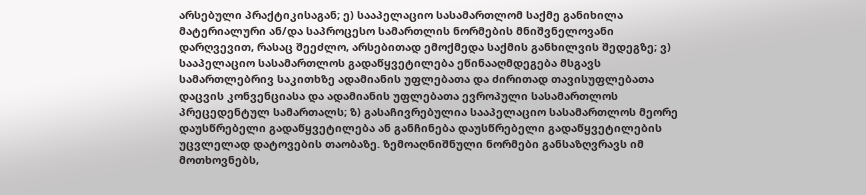არსებული პრაქტიკისაგან; ე) სააპელაციო სასამართლომ საქმე განიხილა მატერიალური ან/და საპროცესო სამართლის ნორმების მნიშვნელოვანი დარღვევით, რასაც შეეძლო, არსებითად ემოქმედა საქმის განხილვის შედეგზე; ვ) სააპელაციო სასამართლოს გადაწყვეტილება ეწინააღმდეგება მსგავს სამართლებრივ საკითხზე ადამიანის უფლებათა და ძირითად თავისუფლებათა დაცვის კონვენციასა და ადამიანის უფლებათა ევროპული სასამართლოს პრეცედენტულ სამართალს; ზ) გასაჩივრებულია სააპელაციო სასამართლოს მეორე დაუსწრებელი გადაწყვეტილება ან განჩინება დაუსწრებელი გადაწყვეტილების უცვლელად დატოვების თაობაზე. ზემოაღნიშნული ნორმები განსაზღვრავს იმ მოთხოვნებს,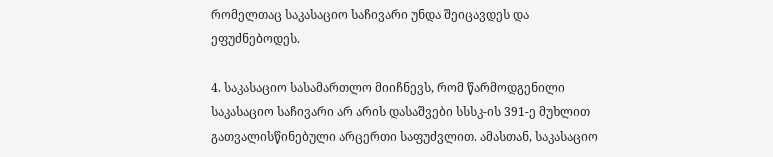რომელთაც საკასაციო საჩივარი უნდა შეიცავდეს და ეფუძნებოდეს.

4. საკასაციო სასამართლო მიიჩნევს, რომ წარმოდგენილი საკასაციო საჩივარი არ არის დასაშვები სსსკ-ის 391-ე მუხლით გათვალისწინებული არცერთი საფუძვლით. ამასთან, საკასაციო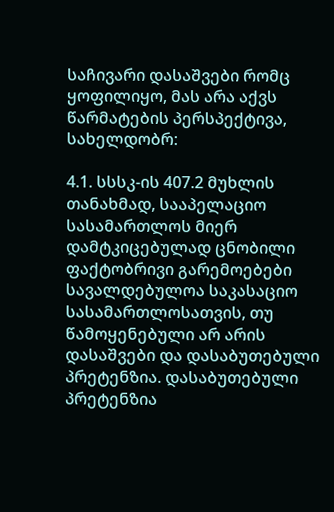საჩივარი დასაშვები რომც ყოფილიყო, მას არა აქვს წარმატების პერსპექტივა, სახელდობრ:

4.1. სსსკ-ის 407.2 მუხლის თანახმად, სააპელაციო სასამართლოს მიერ დამტკიცებულად ცნობილი ფაქტობრივი გარემოებები სავალდებულოა საკასაციო სასამართლოსათვის, თუ წამოყენებული არ არის დასაშვები და დასაბუთებული პრეტენზია. დასაბუთებული პრეტენზია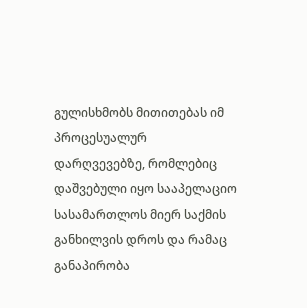გულისხმობს მითითებას იმ პროცესუალურ დარღვევებზე, რომლებიც დაშვებული იყო სააპელაციო სასამართლოს მიერ საქმის განხილვის დროს და რამაც განაპირობა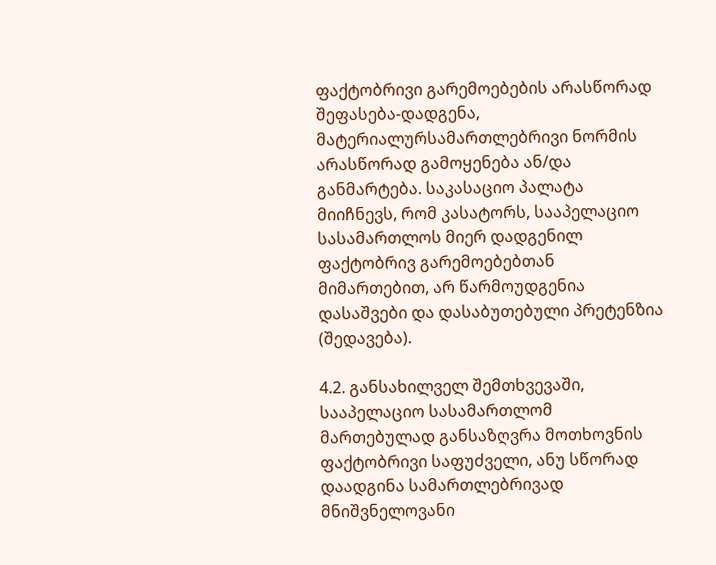ფაქტობრივი გარემოებების არასწორად შეფასება-დადგენა, მატერიალურსამართლებრივი ნორმის არასწორად გამოყენება ან/და განმარტება. საკასაციო პალატა მიიჩნევს, რომ კასატორს, სააპელაციო სასამართლოს მიერ დადგენილ ფაქტობრივ გარემოებებთან მიმართებით, არ წარმოუდგენია დასაშვები და დასაბუთებული პრეტენზია (შედავება).

4.2. განსახილველ შემთხვევაში, სააპელაციო სასამართლომ მართებულად განსაზღვრა მოთხოვნის ფაქტობრივი საფუძველი, ანუ სწორად დაადგინა სამართლებრივად მნიშვნელოვანი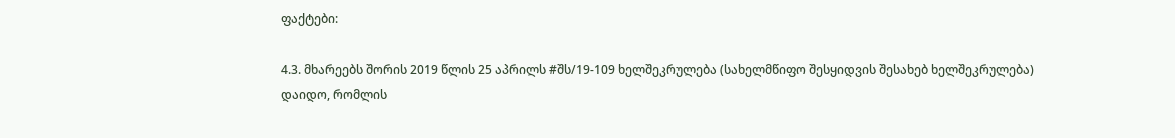ფაქტები:

4.3. მხარეებს შორის 2019 წლის 25 აპრილს #შს/19-109 ხელშეკრულება (სახელმწიფო შესყიდვის შესახებ ხელშეკრულება) დაიდო, რომლის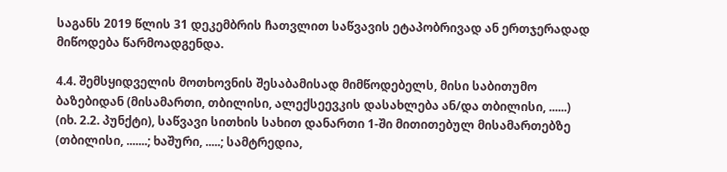საგანს 2019 წლის 31 დეკემბრის ჩათვლით საწვავის ეტაპობრივად ან ერთჯერადად მიწოდება წარმოადგენდა.

4.4. შემსყიდველის მოთხოვნის შესაბამისად მიმწოდებელს, მისი საბითუმო ბაზებიდან (მისამართი, თბილისი, ალექსეევკის დასახლება ან/და თბილისი, ......) (იხ. 2.2. პუნქტი), საწვავი სითხის სახით დანართი 1-ში მითითებულ მისამართებზე (თბილისი, .......; ხაშური, .....; სამტრედია,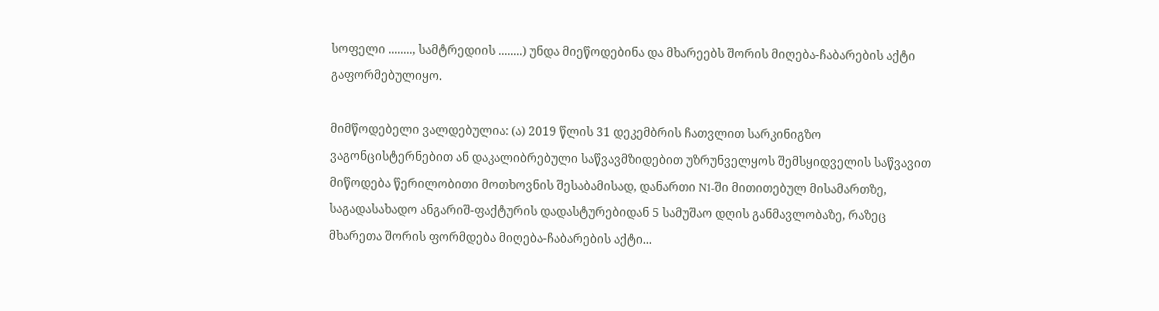სოფელი ........, სამტრედიის ........) უნდა მიეწოდებინა და მხარეებს შორის მიღება-ჩაბარების აქტი გაფორმებულიყო.

მიმწოდებელი ვალდებულია: (ა) 2019 წლის 31 დეკემბრის ჩათვლით სარკინიგზო ვაგონცისტერნებით ან დაკალიბრებული საწვავმზიდებით უზრუნველყოს შემსყიდველის საწვავით მიწოდება წერილობითი მოთხოვნის შესაბამისად, დანართი N1-ში მითითებულ მისამართზე, საგადასახადო ანგარიშ-ფაქტურის დადასტურებიდან 5 სამუშაო დღის განმავლობაზე, რაზეც მხარეთა შორის ფორმდება მიღება-ჩაბარების აქტი...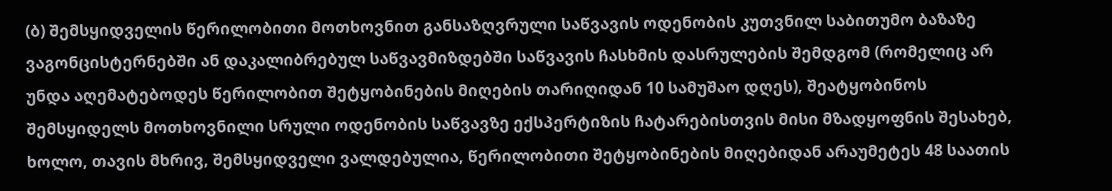(ბ) შემსყიდველის წერილობითი მოთხოვნით განსაზღვრული საწვავის ოდენობის კუთვნილ საბითუმო ბაზაზე ვაგონცისტერნებში ან დაკალიბრებულ საწვავმიზდებში საწვავის ჩასხმის დასრულების შემდგომ (რომელიც არ უნდა აღემატებოდეს წერილობით შეტყობინების მიღების თარიღიდან 10 სამუშაო დღეს), შეატყობინოს შემსყიდელს მოთხოვნილი სრული ოდენობის საწვავზე ექსპერტიზის ჩატარებისთვის მისი მზადყოფნის შესახებ, ხოლო, თავის მხრივ, შემსყიდველი ვალდებულია, წერილობითი შეტყობინების მიღებიდან არაუმეტეს 48 საათის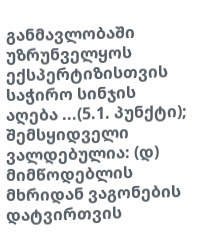განმავლობაში უზრუნველყოს ექსპერტიზისთვის საჭირო სინჯის აღება ...(5.1. პუნქტი); შემსყიდველი ვალდებულია: (დ) მიმწოდებლის მხრიდან ვაგონების დატვირთვის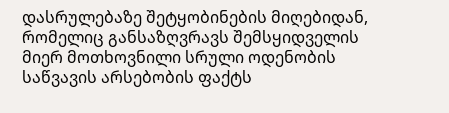დასრულებაზე შეტყობინების მიღებიდან, რომელიც განსაზღვრავს შემსყიდველის მიერ მოთხოვნილი სრული ოდენობის საწვავის არსებობის ფაქტს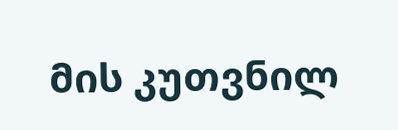მის კუთვნილ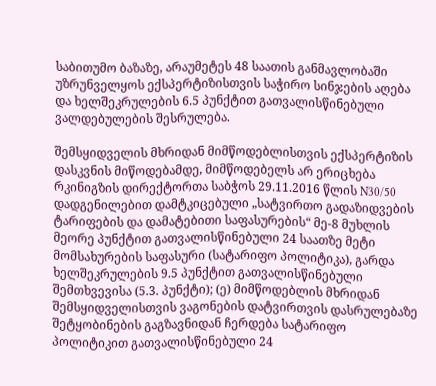საბითუმო ბაზაზე, არაუმეტეს 48 საათის განმავლობაში უზრუნველყოს ექსპერტიზისთვის საჭირო სინჯების აღება და ხელშეკრულების 6.5 პუნქტით გათვალისწინებული ვალდებულების შესრულება.

შემსყიდველის მხრიდან მიმწოდებლისთვის ექსპერტიზის დასკვნის მიწოდებამდე, მიმწოდებელს არ ერიცხება რკინიგზის დირექტორთა საბჭოს 29.11.2016 წლის N30/50 დადგენილებით დამტკიცებული „სატვირთო გადაზიდვების ტარიფების და დამატებითი საფასურების“ მე-8 მუხლის მეორე პუნქტით გათვალისწინებული 24 საათზე მეტი მომსახურების საფასური (სატარიფო პოლიტიკა), გარდა ხელშეკრულების 9.5 პუნქტით გათვალისწინებული შემთხვევისა (5.3. პუნქტი); (ე) მიმწოდებლის მხრიდან შემსყიდველისთვის ვაგონების დატვირთვის დასრულებაზე შეტყობინების გაგზავნიდან ჩერდება სატარიფო პოლიტიკით გათვალისწინებული 24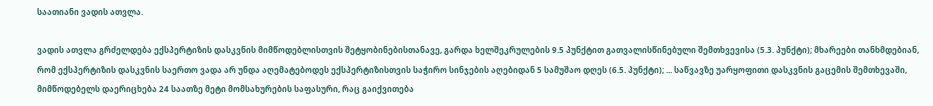საათიანი ვადის ათვლა.

ვადის ათვლა გრძელდება ექსპერტიზის დასკვნის მიმწოდებლისთვის შეტყობინებისთანავე, გარდა ხელშეკრულების 9.5 პუნქტით გათვალისწინებული შემთხვევისა (5.3. პუნქტი); მხარეები თანხმდებიან, რომ ექსპერტიზის დასკვნის საერთო ვადა არ უნდა აღემატებოდეს ექსპერტიზისთვის საჭირო სინჯების აღებიდან 5 სამუშაო დღეს (6.5. პუნქტი); ... საწვავზე უარყოფითი დასკვნის გაცემის შემთხევაში, მიმწოდებელს დაერიცხება 24 საათზე მეტი მომსახურების საფასური, რაც გაიქვითება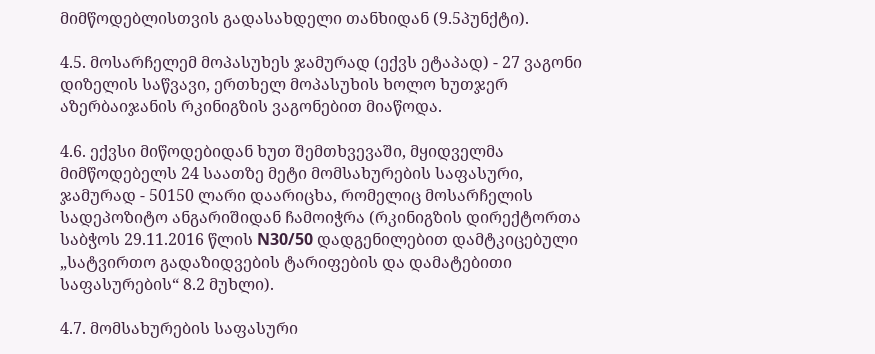მიმწოდებლისთვის გადასახდელი თანხიდან (9.5პუნქტი).

4.5. მოსარჩელემ მოპასუხეს ჯამურად (ექვს ეტაპად) - 27 ვაგონი დიზელის საწვავი, ერთხელ მოპასუხის ხოლო ხუთჯერ აზერბაიჯანის რკინიგზის ვაგონებით მიაწოდა.

4.6. ექვსი მიწოდებიდან ხუთ შემთხვევაში, მყიდველმა მიმწოდებელს 24 საათზე მეტი მომსახურების საფასური, ჯამურად - 50150 ლარი დაარიცხა, რომელიც მოსარჩელის სადეპოზიტო ანგარიშიდან ჩამოიჭრა (რკინიგზის დირექტორთა საბჭოს 29.11.2016 წლის N30/50 დადგენილებით დამტკიცებული „სატვირთო გადაზიდვების ტარიფების და დამატებითი საფასურების“ 8.2 მუხლი).

4.7. მომსახურების საფასური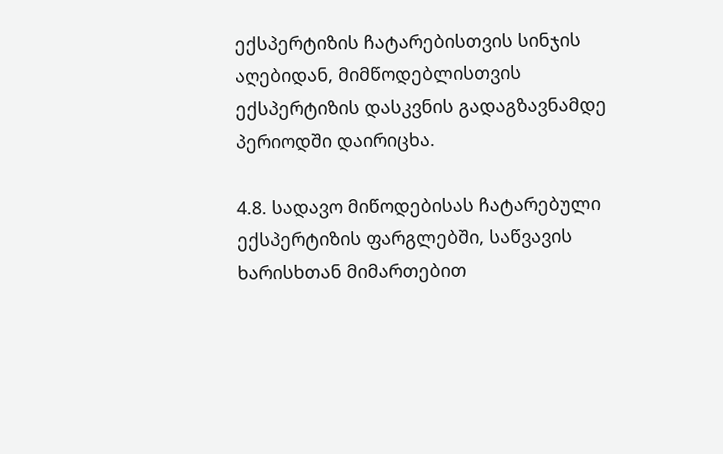ექსპერტიზის ჩატარებისთვის სინჯის აღებიდან, მიმწოდებლისთვის ექსპერტიზის დასკვნის გადაგზავნამდე პერიოდში დაირიცხა.

4.8. სადავო მიწოდებისას ჩატარებული ექსპერტიზის ფარგლებში, საწვავის ხარისხთან მიმართებით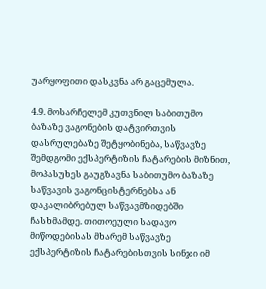უარყოფითი დასკვნა არ გაცემულა.

4.9. მოსარჩელემ კუთვნილ საბითუმო ბაზაზე ვაგონების დატვირთვის დასრულებაზე შეტყობინება, საწვავზე შემდგომი ექსპერტიზის ჩატარების მიზნით, მოპასუხეს გაუგზავნა საბითუმო ბაზაზე საწვავის ვაგონცისტერნებსა ან დაკალიბრებულ საწვავმზიდებში ჩასხმამდე. თითოეული სადავო მიწოდებისას მხარემ საწვავზე ექსპერტიზის ჩატარებისთვის სინჯი იმ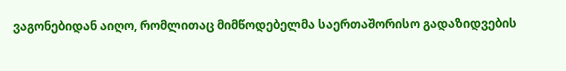ვაგონებიდან აიღო, რომლითაც მიმწოდებელმა საერთაშორისო გადაზიდვების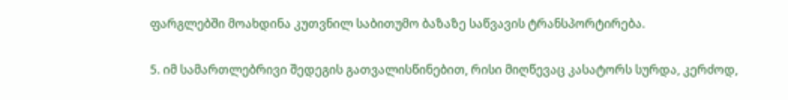ფარგლებში მოახდინა კუთვნილ საბითუმო ბაზაზე საწვავის ტრანსპორტირება.

5. იმ სამართლებრივი შედეგის გათვალისწინებით, რისი მიღწევაც კასატორს სურდა, კერძოდ,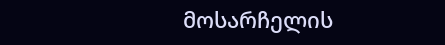მოსარჩელის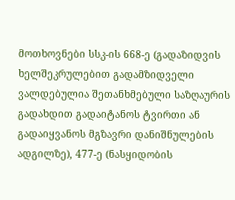მოთხოვნები სსკ-ის 668-ე (გადაზიდვის ხელშეკრულებით გადამზიდველი ვალდებულია შეთანხმებული საზღაურის გადახდით გადაიტანოს ტვირთი ან გადაიყვანოს მგზავრი დანიშნულების ადგილზე), 477-ე (ნასყიდობის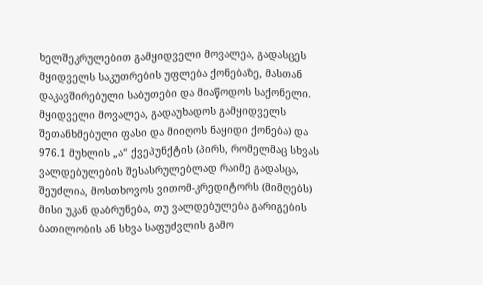ხელშეკრულებით გამყიდველი მოვალეა, გადასცეს მყიდველს საკუთრების უფლება ქონებაზე, მასთან დაკავშირებული საბუთები და მიაწოდოს საქონელი. მყიდველი მოვალეა, გადაუხადოს გამყიდველს შეთანხმებული ფასი და მიიღოს ნაყიდი ქონება) და 976.1 მუხლის „ა“ ქვეპუნქტის (პირს, რომელმაც სხვას ვალდებულების შესასრულებლად რაიმე გადასცა, შეუძლია, მოსთხოვოს ვითომ-კრედიტორს (მიმღებს) მისი უკან დაბრუნება, თუ ვალდებულება გარიგების ბათილობის ან სხვა საფუძვლის გამო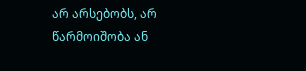არ არსებობს, არ წარმოიშობა ან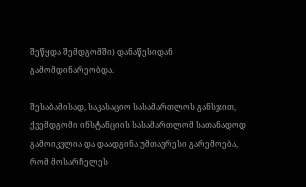შეწყდა შემდგომში) დანაწესიდან გამომდინარეობდა.

შესაბამისად, საკასაციო სასამართლოს განსჯით, ქვემდგომი ინსტანციის სასამართლომ სათანადოდ გამოიკვლია და დაადგინა უმთავრესი გარემოება, რომ მოსარჩელეს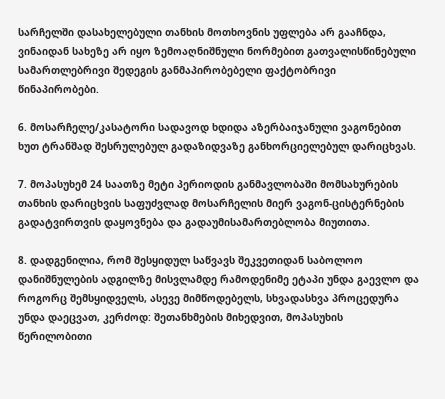სარჩელში დასახელებული თანხის მოთხოვნის უფლება არ გააჩნდა, ვინაიდან სახეზე არ იყო ზემოაღნიშნული ნორმებით გათვალისწინებული სამართლებრივი შედეგის განმაპირობებელი ფაქტობრივი წინაპირობები.

6. მოსარჩელე/კასატორი სადავოდ ხდიდა აზერბაიჯანული ვაგონებით ხუთ ტრანშად შესრულებულ გადაზიდვაზე განხორციელებულ დარიცხვას.

7. მოპასუხემ 24 საათზე მეტი პერიოდის განმავლობაში მომსახურების თანხის დარიცხვის საფუძვლად მოსარჩელის მიერ ვაგონ-ცისტერნების გადატვირთვის დაყოვნება და გადაუმისამართებლობა მიუთითა.

8. დადგენილია, რომ შესყიდულ საწვავს შეკვეთიდან საბოლოო დანიშნულების ადგილზე მისვლამდე რამოდენიმე ეტაპი უნდა გაევლო და როგორც შემსყიდველს, ასევე მიმწოდებელს, სხვადასხვა პროცედურა უნდა დაეცვათ, კერძოდ: შეთანხმების მიხედვით, მოპასუხის წერილობითი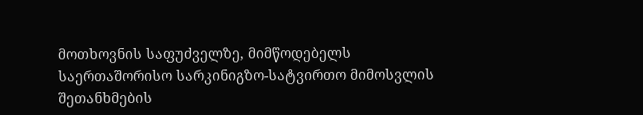მოთხოვნის საფუძველზე, მიმწოდებელს საერთაშორისო სარკინიგზო-სატვირთო მიმოსვლის შეთანხმების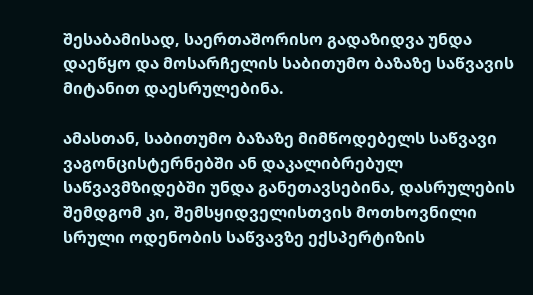შესაბამისად, საერთაშორისო გადაზიდვა უნდა დაეწყო და მოსარჩელის საბითუმო ბაზაზე საწვავის მიტანით დაესრულებინა.

ამასთან, საბითუმო ბაზაზე მიმწოდებელს საწვავი ვაგონცისტერნებში ან დაკალიბრებულ საწვავმზიდებში უნდა განეთავსებინა, დასრულების შემდგომ კი, შემსყიდველისთვის მოთხოვნილი სრული ოდენობის საწვავზე ექსპერტიზის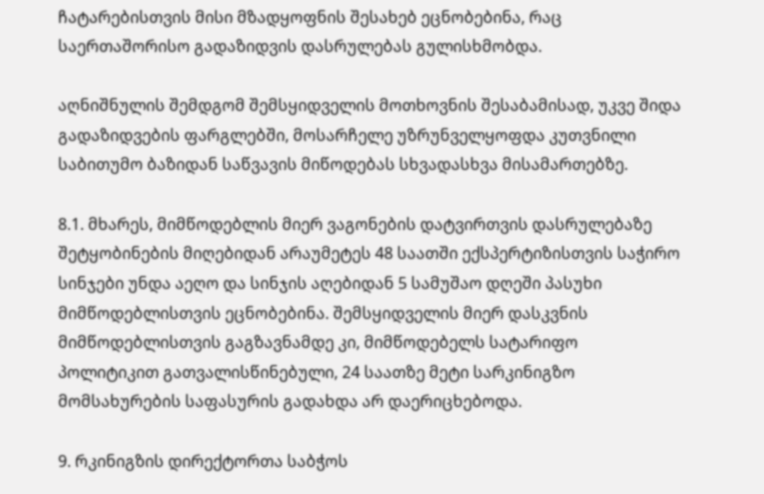ჩატარებისთვის მისი მზადყოფნის შესახებ ეცნობებინა, რაც საერთაშორისო გადაზიდვის დასრულებას გულისხმობდა.

აღნიშნულის შემდგომ შემსყიდველის მოთხოვნის შესაბამისად, უკვე შიდა გადაზიდვების ფარგლებში, მოსარჩელე უზრუნველყოფდა კუთვნილი საბითუმო ბაზიდან საწვავის მიწოდებას სხვადასხვა მისამართებზე.

8.1. მხარეს, მიმწოდებლის მიერ ვაგონების დატვირთვის დასრულებაზე შეტყობინების მიღებიდან არაუმეტეს 48 საათში ექსპერტიზისთვის საჭირო სინჯები უნდა აეღო და სინჯის აღებიდან 5 სამუშაო დღეში პასუხი მიმწოდებლისთვის ეცნობებინა. შემსყიდველის მიერ დასკვნის მიმწოდებლისთვის გაგზავნამდე კი, მიმწოდებელს სატარიფო პოლიტიკით გათვალისწინებული, 24 საათზე მეტი სარკინიგზო მომსახურების საფასურის გადახდა არ დაერიცხებოდა.

9. რკინიგზის დირექტორთა საბჭოს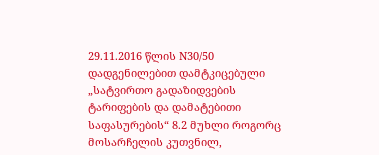29.11.2016 წლის N30/50 დადგენილებით დამტკიცებული „სატვირთო გადაზიდვების ტარიფების და დამატებითი საფასურების“ 8.2 მუხლი როგორც მოსარჩელის კუთვნილ,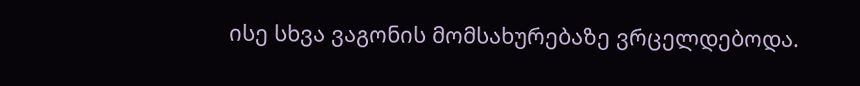ისე სხვა ვაგონის მომსახურებაზე ვრცელდებოდა.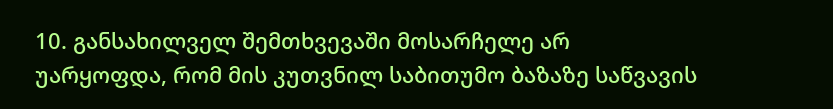10. განსახილველ შემთხვევაში მოსარჩელე არ უარყოფდა, რომ მის კუთვნილ საბითუმო ბაზაზე საწვავის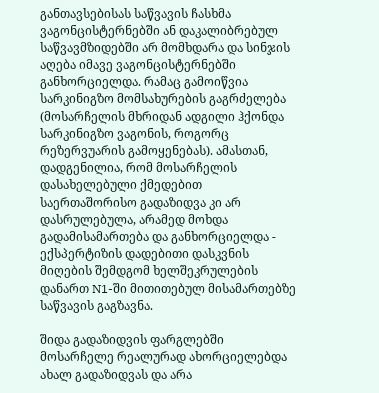განთავსებისას საწვავის ჩასხმა ვაგონცისტერნებში ან დაკალიბრებულ საწვავმზიდებში არ მომხდარა და სინჯის აღება იმავე ვაგონცისტერნებში განხორციელდა. რამაც გამოიწვია სარკინიგზო მომსახურების გაგრძელება (მოსარჩელის მხრიდან ადგილი ჰქონდა სარკინიგზო ვაგონის, როგორც რეზერვუარის გამოყენებას). ამასთან, დადგენილია, რომ მოსარჩელის დასახელებული ქმედებით საერთაშორისო გადაზიდვა კი არ დასრულებულა, არამედ მოხდა გადამისამართება და განხორციელდა - ექსპერტიზის დადებითი დასკვნის მიღების შემდგომ ხელშეკრულების დანართ N1-ში მითითებულ მისამართებზე საწვავის გაგზავნა.

შიდა გადაზიდვის ფარგლებში მოსარჩელე რეალურად ახორციელებდა ახალ გადაზიდვას და არა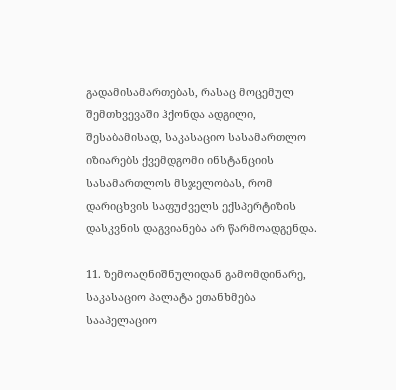გადამისამართებას, რასაც მოცემულ შემთხვევაში ჰქონდა ადგილი, შესაბამისად, საკასაციო სასამართლო იზიარებს ქვემდგომი ინსტანციის სასამართლოს მსჯელობას, რომ დარიცხვის საფუძველს ექსპერტიზის დასკვნის დაგვიანება არ წარმოადგენდა.

11. ზემოაღნიშნულიდან გამომდინარე, საკასაციო პალატა ეთანხმება სააპელაციო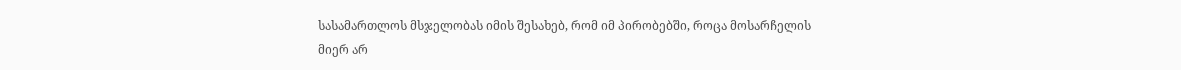სასამართლოს მსჯელობას იმის შესახებ, რომ იმ პირობებში, როცა მოსარჩელის მიერ არ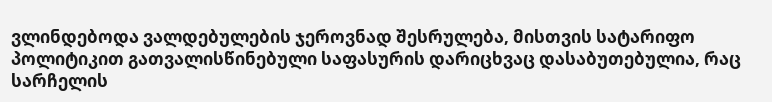ვლინდებოდა ვალდებულების ჯეროვნად შესრულება, მისთვის სატარიფო პოლიტიკით გათვალისწინებული საფასურის დარიცხვაც დასაბუთებულია, რაც სარჩელის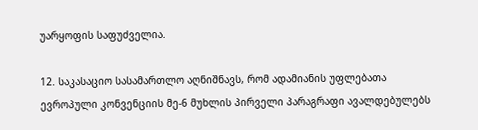უარყოფის საფუძველია.

12. საკასაციო სასამართლო აღნიშნავს, რომ ადამიანის უფლებათა ევროპული კონვენციის მე-6 მუხლის პირველი პარაგრაფი ავალდებულებს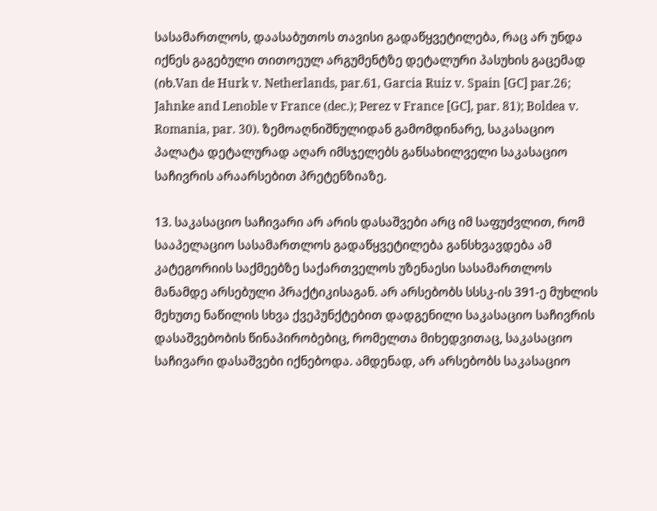სასამართლოს, დაასაბუთოს თავისი გადაწყვეტილება, რაც არ უნდა იქნეს გაგებული თითოეულ არგუმენტზე დეტალური პასუხის გაცემად (იხ.Van de Hurk v. Netherlands, par.61, Garcia Ruiz v. Spain [GC] par.26; Jahnke and Lenoble v France (dec.); Perez v France [GC], par. 81); Boldea v. Romania, par. 30). ზემოაღნიშნულიდან გამომდინარე, საკასაციო პალატა დეტალურად აღარ იმსჯელებს განსახილველი საკასაციო საჩივრის არაარსებით პრეტენზიაზე.

13. საკასაციო საჩივარი არ არის დასაშვები არც იმ საფუძვლით, რომ სააპელაციო სასამართლოს გადაწყვეტილება განსხვავდება ამ კატეგორიის საქმეებზე საქართველოს უზენაესი სასამართლოს მანამდე არსებული პრაქტიკისაგან. არ არსებობს სსსკ-ის 391-ე მუხლის მეხუთე ნაწილის სხვა ქვეპუნქტებით დადგენილი საკასაციო საჩივრის დასაშვებობის წინაპირობებიც, რომელთა მიხედვითაც, საკასაციო საჩივარი დასაშვები იქნებოდა. ამდენად, არ არსებობს საკასაციო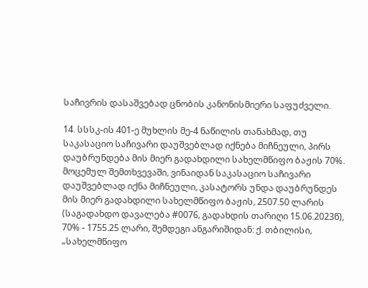საჩივრის დასაშვებად ცნობის კანონისმიერი საფუძველი.

14. სსსკ-ის 401-ე მუხლის მე-4 ნაწილის თანახმად, თუ საკასაციო საჩივარი დაუშვებლად იქნება მიჩნეული, პირს დაუბრუნდება მის მიერ გადახდილი სახელმწიფო ბაჟის 70%. მოცემულ შემთხვევაში, ვინაიდან საკასაციო საჩივარი დაუშვებლად იქნა მიჩნეული, კასატორს უნდა დაუბრუნდეს მის მიერ გადახდილი სახელმწიფო ბაჟის, 2507.50 ლარის (საგადახდო დავალება #0076, გადახდის თარიღი 15.06.2023წ), 70% - 1755.25 ლარი, შემდეგი ანგარიშიდან: ქ. თბილისი, „სახელმწიფო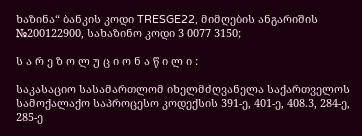ხაზინა“ ბანკის კოდი TRESGE22, მიმღების ანგარიშის №200122900, სახაზინო კოდი 3 0077 3150;

ს ა რ ე ზ ო ლ უ ც ი ო ნ ა წ ი ლ ი :

საკასაციო სასამართლომ იხელმძღვანელა საქართველოს სამოქალაქო საპროცესო კოდექსის 391-ე, 401-ე, 408.3, 284-ე, 285-ე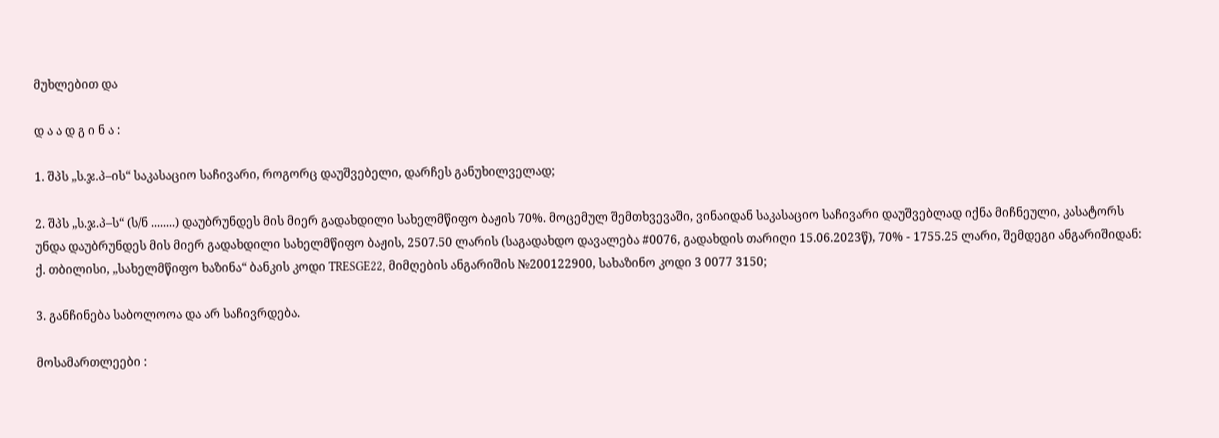მუხლებით და

დ ა ა დ გ ი ნ ა :

1. შპს „ს.ჯ.პ–ის“ საკასაციო საჩივარი, როგორც დაუშვებელი, დარჩეს განუხილველად;

2. შპს „ს.ჯ.პ–ს“ (ს/ნ ........) დაუბრუნდეს მის მიერ გადახდილი სახელმწიფო ბაჟის 70%. მოცემულ შემთხვევაში, ვინაიდან საკასაციო საჩივარი დაუშვებლად იქნა მიჩნეული, კასატორს უნდა დაუბრუნდეს მის მიერ გადახდილი სახელმწიფო ბაჟის, 2507.50 ლარის (საგადახდო დავალება #0076, გადახდის თარიღი 15.06.2023წ), 70% - 1755.25 ლარი, შემდეგი ანგარიშიდან: ქ. თბილისი, „სახელმწიფო ხაზინა“ ბანკის კოდი TRESGE22, მიმღების ანგარიშის №200122900, სახაზინო კოდი 3 0077 3150;

3. განჩინება საბოლოოა და არ საჩივრდება.

მოსამართლეები :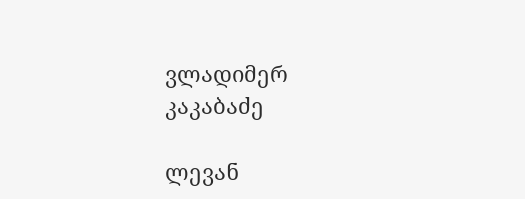ვლადიმერ კაკაბაძე

ლევან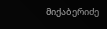მიქაბერიძე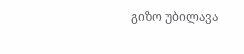გიზო უბილავა